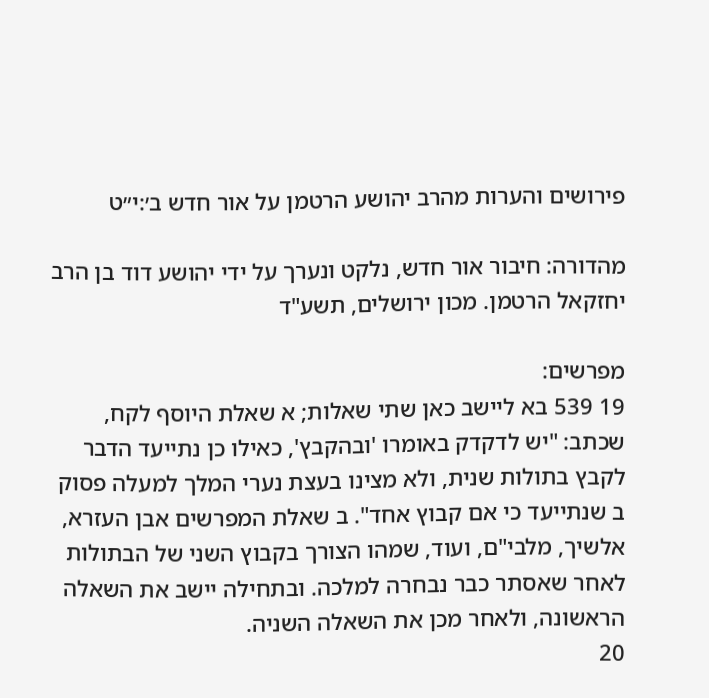פירושים והערות מהרב יהושע הרטמן על אור חדש ב׳:י״ט

מהדורה: חיבור אור חדש, נלקט ונערך על ידי יהושע דוד בן הרב יחזקאל הרטמן. מכון ירושלים, תשע"ד

מפרשים:
19 539 בא ליישב כאן שתי שאלות; א שאלת היוסף לקח, שכתב: "יש לדקדק באומרו 'ובהקבץ', כאילו כן נתייעד הדבר לקבץ בתולות שנית, ולא מצינו בעצת נערי המלך למעלה פסוק ב שנתייעד כי אם קבוץ אחד". ב שאלת המפרשים אבן העזרא, אלשיך, מלבי"ם, ועוד, שמהו הצורך בקבוץ השני של הבתולות לאחר שאסתר כבר נבחרה למלכה. ובתחילה יישב את השאלה הראשונה, ולאחר מכן את השאלה השניה.
20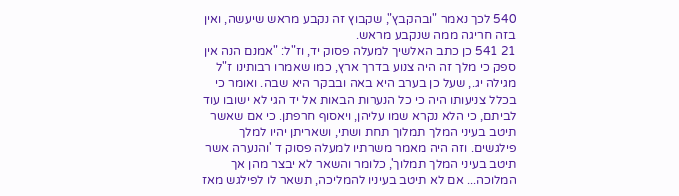540 לכך נאמר "ובהקבץ", שקבוץ זה נקבע מראש שיעשה, ואין בזה חריגה ממה שנקבע מראש.
21 541 כן כתב האלשיך למעלה פסוק יד, וז"ל: "אמנם הנה אין ספק כי מלך זה היה צנוע בדרך ארץ, כמו שאמרו רבותינו ז"ל מגילה יג., שעל כן בערב היא באה ובבקר היא שבה. ואומר כי בכלל צניעותו היה כי כל הנערות הבאות אל יד הגי לא ישובו עוד לביתם, כי הלא נקרא שמו עליהן, ויאסוף חרפתן. כי אם שאשר תיטב בעיני המלך תמלוך תחת ושתי, ושאריתן יהיו למלך פילגשים. וזה היה מאמר משרתיו למעלה פסוק ד 'והנערה אשר תיטב בעיני המלך תמלוך', כלומר והשאר לא יבצר מהן אך המלוכה... אם לא תיטב בעיניו להמליכה, תשאר לו לפילגש מאז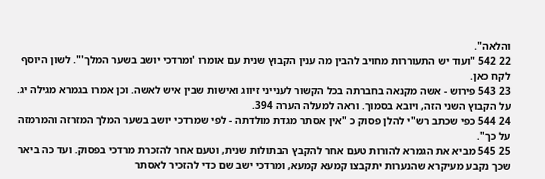והלאה".
22 542 "ועוד יש התעוררות מחויב להבין מה ענין הקבוץ שנית עם אומרו 'ומרדכי יושב בשער המלך'". לשון היוסף לקח כאן.
23 543 פירוש - אשה מקנאה בחברתה בכל הקשור לענייני זיווג ואישות שבין איש לאשה. וכן אמרו בגמרא מגילה יג. על הקבוץ השני הזה, ויובא בסמוך. וראה למעלה הערה 394.
24 544 כפי שכתב רש"י להלן פסוק כ "אין אסתר מגדת מולדתה - לפי שמרדכי יושב בשער המלך המזרזה והמרמזה על כך".
25 545 מביא את הגמרא להורות טעם אחר להקבץ הבתולות שנית, וטעם אחר להזכרת מרדכי בפסוק. ועד כה ביאר שכך נקבע מעיקרא שהנערות יתקבצו קמעא קמעא, ומרדכי ישב שם כדי להזכיר לאסתר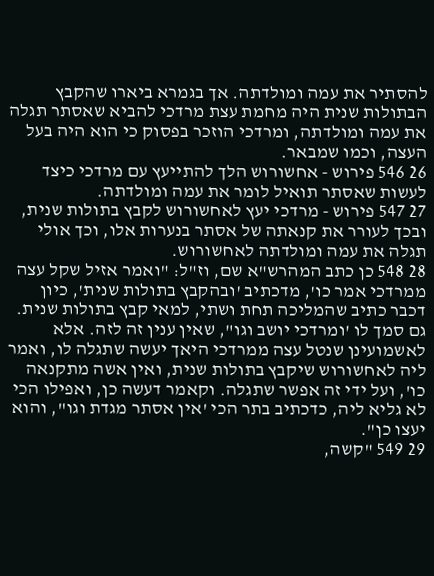להסתיר את עמה ומולדתה. אך בגמרא ביארו שהקבץ הבתולות שנית היה מחמת עצת מרדכי להביא שאסתר תגלה את עמה ומולדתה, ומרדכי הוזכר בפסוק כי הוא היה בעל העצה, וכמו שמבאר.
26 546 פירוש - אחשורוש הלך להתייעץ עם מרדכי כיצד לעשות שאסתר תואיל לומר את עמה ומולדתה.
27 547 פירוש - מרדכי יעץ לאחשורוש לקבץ בתולות שנית, ובכך לעורר את קנאתה של אסתר בנערות אלו, וכך אולי תגלה את עמה ומולדתה לאחשורוש.
28 548 כן כתב המהרש"א שם, וז"ל: "ואמר אזיל שקל עצה ממרדכי אמר כו', מדכתיב 'ובהקבץ בתולות שנית', כיון דכבר כתיב שהמליכה תחת ושתי, למאי קבץ בתולות שנית. גם סמך לו 'ומרדכי יושב וגו", שאין ענין זה לזה. אלא לאשמועינן שנטל עצה ממרדכי היאך יעשה שתגלה לו, ואמר ליה לאחשורוש שיקבץ בתולות שנית, ואין אשה מתקנאה כו', ועל ידי זה אפשר שתגלה. וקאמר דעשה כן, ואפילו הכי לא גליא ליה, כדכתיב בתר הכי 'אין אסתר מגדת וגו", והוא יעצו כן".
29 549 "קשה,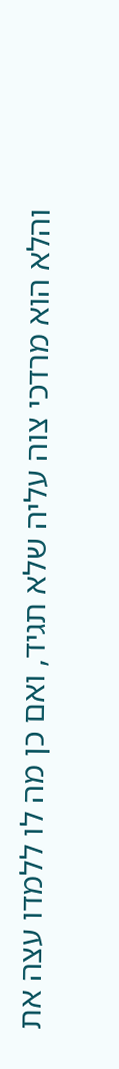והלא הוא מרדכי צוה עליה שלא תגיד, ואם כן מה לו ללמדו עצה את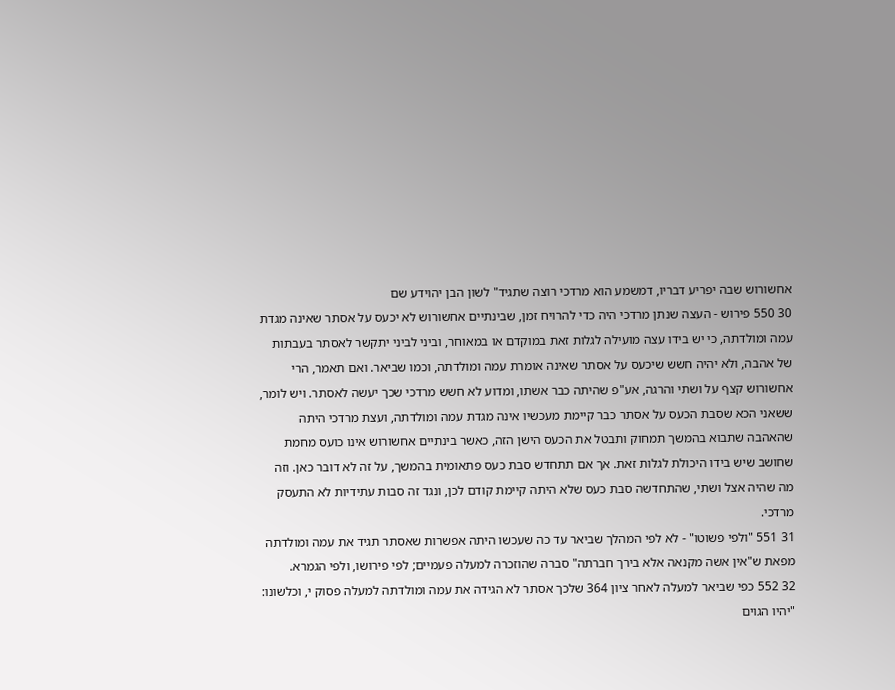אחשורוש שבה יפריע דבריו, דמשמע הוא מרדכי רוצה שתגיד" לשון הבן יהוידע שם
30 550 פירוש - העצה שנתן מרדכי היה כדי להרויח זמן, שבינתיים אחשורוש לא יכעס על אסתר שאינה מגדת עמה ומולדתה, כי יש בידו עצה מועילה לגלות זאת במוקדם או במאוחר, וביני לביני יתקשר לאסתר בעבתות של אהבה, ולא יהיה חשש שיכעס על אסתר שאינה אומרת עמה ומולדתה, וכמו שביאר. ואם תאמר, הרי אחשורוש קצף על ושתי והרגה, אע"פ שהיתה כבר אשתו, ומדוע לא חשש מרדכי שכך יעשה לאסתר. ויש לומר, ששאני הכא שסבת הכעס על אסתר כבר קיימת מעכשיו אינה מגדת עמה ומולדתה, ועצת מרדכי היתה שהאהבה שתבוא בהמשך תמחוק ותבטל את הכעס הישן הזה, כאשר בינתיים אחשורוש אינו כועס מחמת שחושב שיש בידו היכולת לגלות זאת. אך אם תתחדש סבת כעס פתאומית בהמשך, על זה לא דובר כאן. וזה מה שהיה אצל ושתי, שהתחדשה סבת כעס שלא היתה קיימת קודם לכן, ונגד זה סבות עתידיות לא התעסק מרדכי.
31 551 "ולפי פשוטו" - לא לפי המהלך שביאר עד כה שעכשו היתה אפשרות שאסתר תגיד את עמה ומולדתה מפאת ש"אין אשה מקנאה אלא בירך חברתה" סברה שהוזכרה למעלה פעמיים; לפי פירושו, ולפי הגמרא.
32 552 כפי שביאר למעלה לאחר ציון 364 שלכך אסתר לא הגידה את עמה ומולדתה למעלה פסוק י, וכלשונו: "יהיו הגוים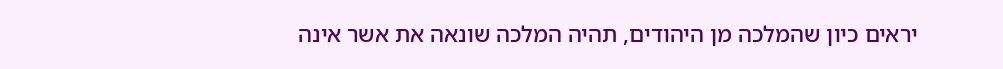יראים כיון שהמלכה מן היהודים, תהיה המלכה שונאה את אשר אינה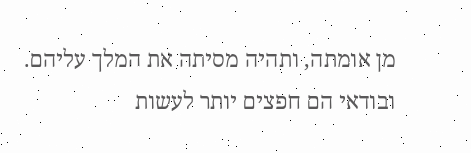מן אומתה, ותהיה מסיתה את המלך עליהם. ובודאי הם חפצים יותר לעשות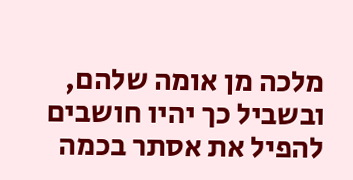מלכה מן אומה שלהם, ובשביל כך יהיו חושבים להפיל את אסתר בכמה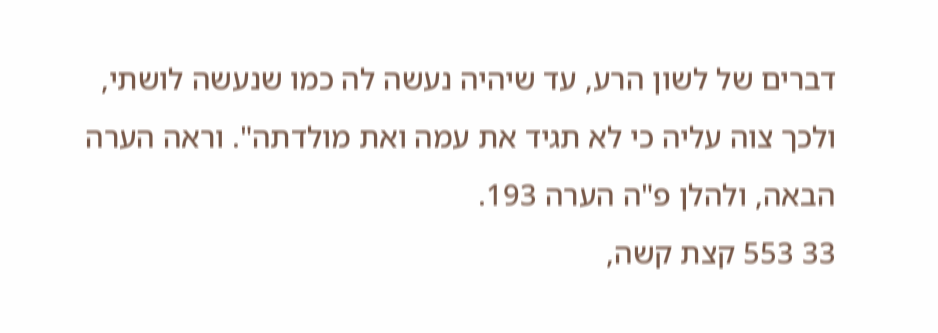דברים של לשון הרע, עד שיהיה נעשה לה כמו שנעשה לושתי, ולכך צוה עליה כי לא תגיד את עמה ואת מולדתה". וראה הערה הבאה, ולהלן פ"ה הערה 193.
33 553 קצת קשה,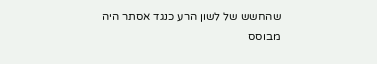שהחשש של לשון הרע כנגד אסתר היה מבוסס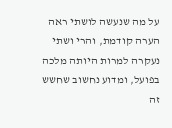על מה שנעשה לושתי ראה הערה קודמת, והרי ושתי נעקרה למרות היותה מלכה בפועל, ומדוע נחשוב שחשש זה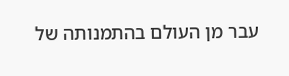עבר מן העולם בהתמנותה של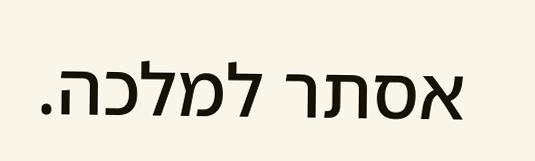אסתר למלכה.